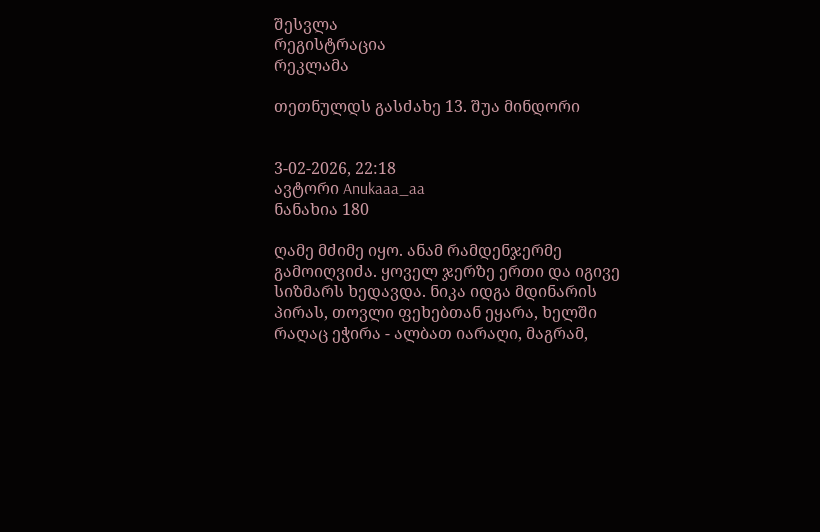შესვლა
რეგისტრაცია
რეკლამა

თეთნულდს გასძახე 13. შუა მინდორი


3-02-2026, 22:18
ავტორი Anukaaa_aa
ნანახია 180

ღამე მძიმე იყო. ანამ რამდენჯერმე გამოიღვიძა. ყოველ ჯერზე ერთი და იგივე სიზმარს ხედავდა. ნიკა იდგა მდინარის პირას, თოვლი ფეხებთან ეყარა, ხელში რაღაც ეჭირა - ალბათ იარაღი, მაგრამ,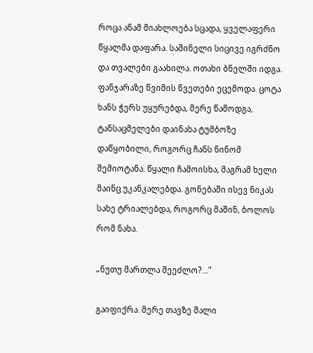როცა ანამ მიახლოება სცადა, ყველაფერი წყალმა დაფარა. საშინელი სიცივე იგრძნო და თვალები გაახილა. ოთახი ბნელში იდგა. ფანჯარაზე წვიმის წვეთები ეცემოდა. ცოტა ხანს ჭერს უყურებდა, მერე წამოდგა, ტანსაცმელები დაინახა ტუმბოზე დაწყობილი, როგორც ჩანს ნინომ შემიოტანა. წყალი ჩამოისხა, მაგრამ ხელი მაინც უკანკალებდა. გონებაში ისევ ნიკას სახე ტრიალებდა, როგორც მაშინ, ბოლოს რომ ნახა.

„ნუთუ მართლა შეეძლო?..."

გაიფიქრა. მერე თავზე შალი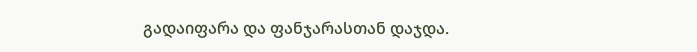გადაიფარა და ფანჯარასთან დაჯდა.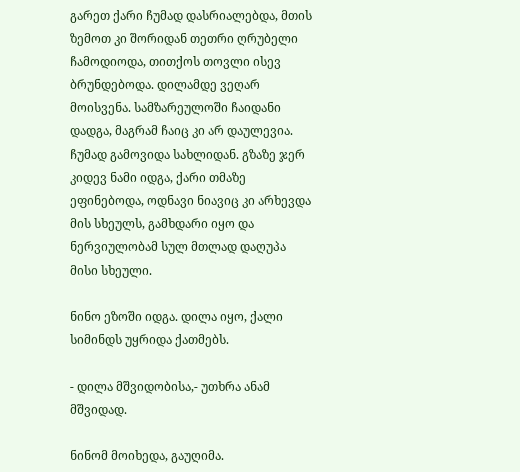გარეთ ქარი ჩუმად დასრიალებდა, მთის ზემოთ კი შორიდან თეთრი ღრუბელი ჩამოდიოდა, თითქოს თოვლი ისევ ბრუნდებოდა. დილამდე ვეღარ მოისვენა. სამზარეულოში ჩაიდანი დადგა, მაგრამ ჩაიც კი არ დაულევია. ჩუმად გამოვიდა სახლიდან. გზაზე ჯერ კიდევ ნამი იდგა, ქარი თმაზე ეფინებოდა, ოდნავი ნიავიც კი არხევდა მის სხეულს, გამხდარი იყო და ნერვიულობამ სულ მთლად დაღუპა მისი სხეული.

ნინო ეზოში იდგა. დილა იყო, ქალი სიმინდს უყრიდა ქათმებს.

- დილა მშვიდობისა,- უთხრა ანამ მშვიდად.

ნინომ მოიხედა, გაუღიმა.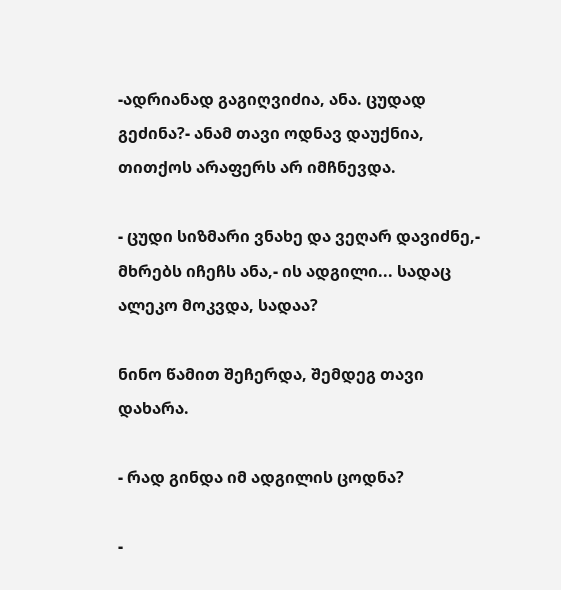-ადრიანად გაგიღვიძია, ანა. ცუდად გეძინა?- ანამ თავი ოდნავ დაუქნია, თითქოს არაფერს არ იმჩნევდა.

- ცუდი სიზმარი ვნახე და ვეღარ დავიძნე,- მხრებს იჩეჩს ანა,- ის ადგილი... სადაც ალეკო მოკვდა, სადაა?

ნინო წამით შეჩერდა, შემდეგ თავი დახარა.

- რად გინდა იმ ადგილის ცოდნა?

-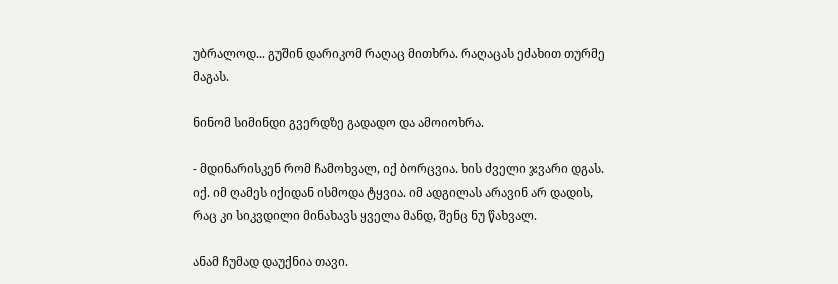უბრალოდ... გუშინ დარიკომ რაღაც მითხრა. რაღაცას ეძახით თურმე მაგას.

ნინომ სიმინდი გვერდზე გადადო და ამოიოხრა.

- მდინარისკენ რომ ჩამოხვალ, იქ ბორცვია. ხის ძველი ჯვარი დგას. იქ. იმ ღამეს იქიდან ისმოდა ტყვია. იმ ადგილას არავინ არ დადის, რაც კი სიკვდილი მინახავს ყველა მანდ, შენც ნუ წახვალ.

ანამ ჩუმად დაუქნია თავი.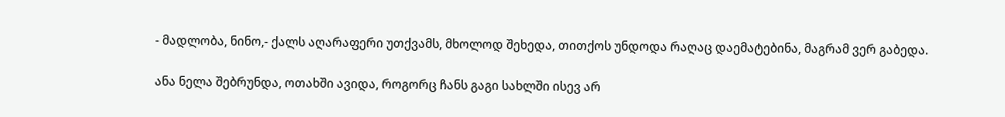- მადლობა, ნინო,- ქალს აღარაფერი უთქვამს, მხოლოდ შეხედა, თითქოს უნდოდა რაღაც დაემატებინა, მაგრამ ვერ გაბედა.

ანა ნელა შებრუნდა, ოთახში ავიდა, როგორც ჩანს გაგი სახლში ისევ არ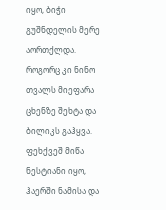იყო, ბიჭი გუშნდელის მერე აორთქლდა. როგორც კი ნინო თვალს მიეფარა ცხენზე შეხტა და ბილიკს გაჰყვა. ფეხქვეშ მიწა ნესტიანი იყო, ჰაერში ნამისა და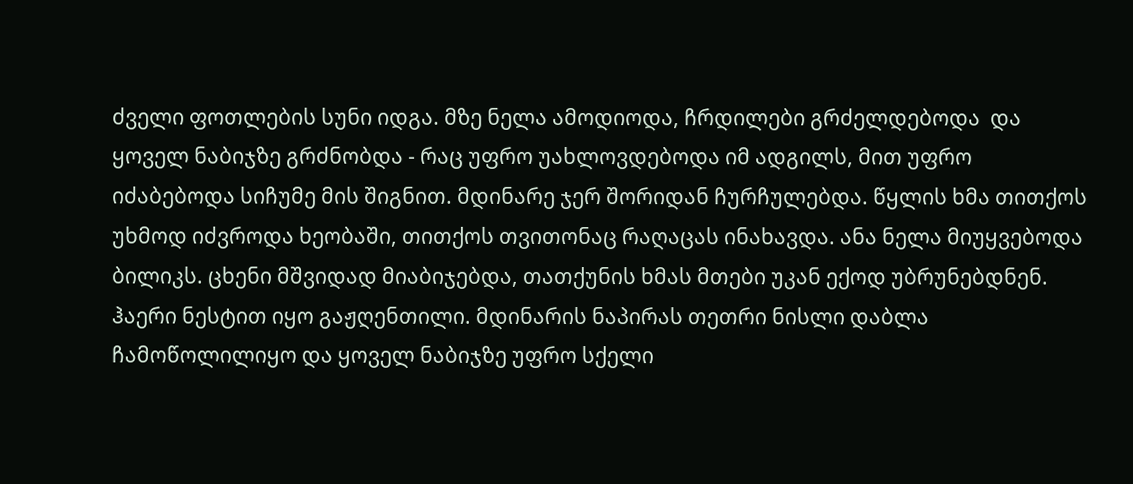ძველი ფოთლების სუნი იდგა. მზე ნელა ამოდიოდა, ჩრდილები გრძელდებოდა  და ყოველ ნაბიჯზე გრძნობდა - რაც უფრო უახლოვდებოდა იმ ადგილს, მით უფრო იძაბებოდა სიჩუმე მის შიგნით. მდინარე ჯერ შორიდან ჩურჩულებდა. წყლის ხმა თითქოს უხმოდ იძვროდა ხეობაში, თითქოს თვითონაც რაღაცას ინახავდა. ანა ნელა მიუყვებოდა ბილიკს. ცხენი მშვიდად მიაბიჯებდა, თათქუნის ხმას მთები უკან ექოდ უბრუნებდნენ. ჰაერი ნესტით იყო გაჟღენთილი. მდინარის ნაპირას თეთრი ნისლი დაბლა ჩამოწოლილიყო და ყოველ ნაბიჯზე უფრო სქელი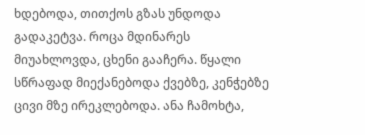ხდებოდა, თითქოს გზას უნდოდა გადაკეტვა. როცა მდინარეს მიუახლოვდა, ცხენი გააჩერა. წყალი სწრაფად მიექანებოდა ქვებზე, კენჭებზე ცივი მზე ირეკლებოდა. ანა ჩამოხტა,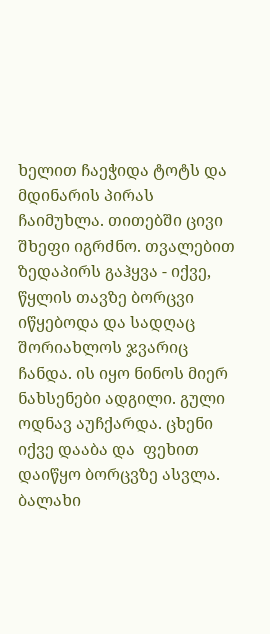ხელით ჩაეჭიდა ტოტს და მდინარის პირას ჩაიმუხლა. თითებში ცივი შხეფი იგრძნო. თვალებით ზედაპირს გაჰყვა - იქვე, წყლის თავზე ბორცვი იწყებოდა და სადღაც შორიახლოს ჯვარიც ჩანდა. ის იყო ნინოს მიერ ნახსენები ადგილი. გული ოდნავ აუჩქარდა. ცხენი იქვე დააბა და  ფეხით დაიწყო ბორცვზე ასვლა. ბალახი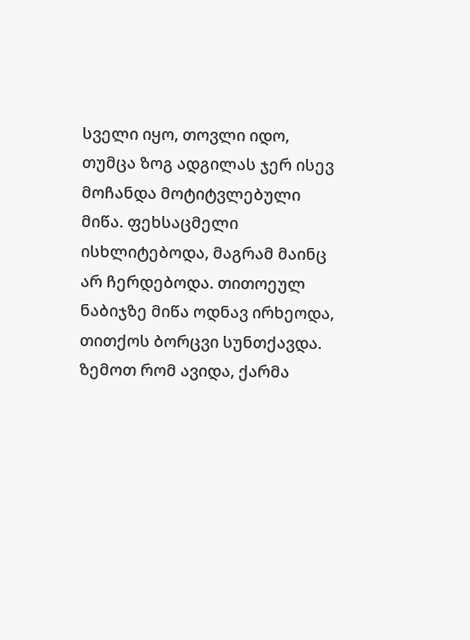სველი იყო, თოვლი იდო, თუმცა ზოგ ადგილას ჯერ ისევ მოჩანდა მოტიტვლებული მიწა. ფეხსაცმელი ისხლიტებოდა, მაგრამ მაინც არ ჩერდებოდა. თითოეულ ნაბიჯზე მიწა ოდნავ ირხეოდა, თითქოს ბორცვი სუნთქავდა. ზემოთ რომ ავიდა, ქარმა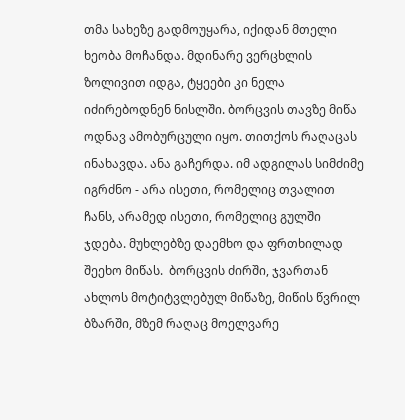თმა სახეზე გადმოუყარა, იქიდან მთელი ხეობა მოჩანდა. მდინარე ვერცხლის ზოლივით იდგა, ტყეები კი ნელა იძირებოდნენ ნისლში. ბორცვის თავზე მიწა ოდნავ ამობურცული იყო. თითქოს რაღაცას ინახავდა. ანა გაჩერდა. იმ ადგილას სიმძიმე იგრძნო - არა ისეთი, რომელიც თვალით ჩანს, არამედ ისეთი, რომელიც გულში ჯდება. მუხლებზე დაემხო და ფრთხილად შეეხო მიწას.  ბორცვის ძირში, ჯვართან ახლოს მოტიტვლებულ მიწაზე, მიწის წვრილ ბზარში, მზემ რაღაც მოელვარე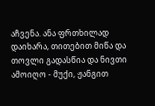აჩვენა. ანა ფრთხილად დაიხარა, თითებით მიწა და თოვლი გადასწია და ნივთი ამოიღო - მუქი, ჟანგით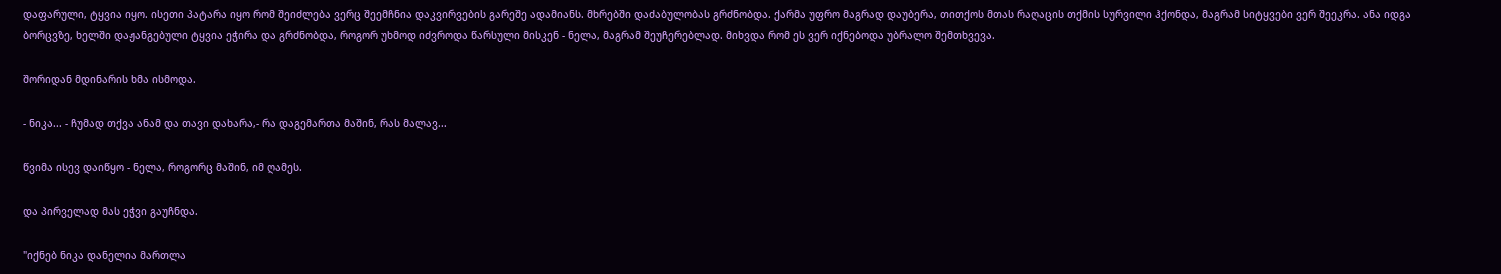დაფარული, ტყვია იყო. ისეთი პატარა იყო რომ შეიძლება ვერც შეემჩნია დაკვირვების გარეშე ადამიანს. მხრებში დაძაბულობას გრძნობდა. ქარმა უფრო მაგრად დაუბერა, თითქოს მთას რაღაცის თქმის სურვილი ჰქონდა, მაგრამ სიტყვები ვერ შეეკრა. ანა იდგა ბორცვზე, ხელში დაჟანგებული ტყვია ეჭირა და გრძნობდა, როგორ უხმოდ იძვროდა წარსული მისკენ - ნელა, მაგრამ შეუჩერებლად. მიხვდა რომ ეს ვერ იქნებოდა უბრალო შემთხვევა.

შორიდან მდინარის ხმა ისმოდა.

- ნიკა... - ჩუმად თქვა ანამ და თავი დახარა,- რა დაგემართა მაშინ, რას მალავ...

წვიმა ისევ დაიწყო - ნელა, როგორც მაშინ, იმ ღამეს.

და პირველად მას ეჭვი გაუჩნდა.

"იქნებ ნიკა დანელია მართლა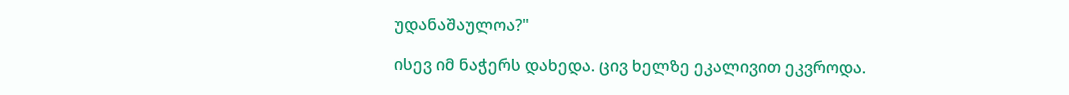უდანაშაულოა?"

ისევ იმ ნაჭერს დახედა. ცივ ხელზე ეკალივით ეკვროდა.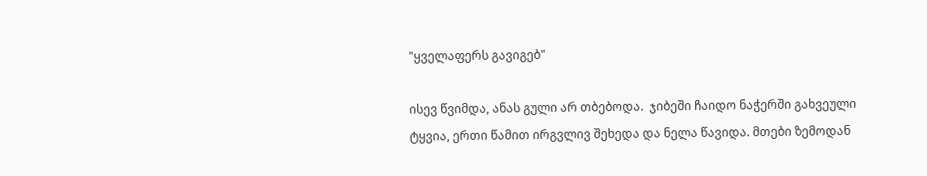"ყველაფერს გავიგებ"

ისევ წვიმდა, ანას გული არ თბებოდა.  ჯიბეში ჩაიდო ნაჭერში გახვეული ტყვია, ერთი წამით ირგვლივ შეხედა და ნელა წავიდა. მთები ზემოდან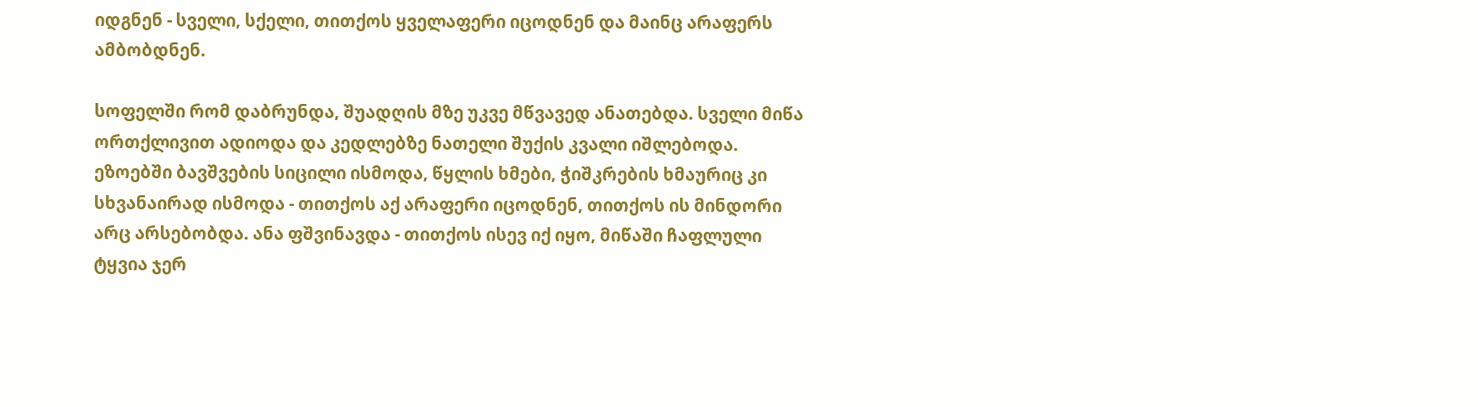იდგნენ - სველი, სქელი, თითქოს ყველაფერი იცოდნენ და მაინც არაფერს ამბობდნენ.

სოფელში რომ დაბრუნდა, შუადღის მზე უკვე მწვავედ ანათებდა. სველი მიწა ორთქლივით ადიოდა და კედლებზე ნათელი შუქის კვალი იშლებოდა. ეზოებში ბავშვების სიცილი ისმოდა, წყლის ხმები, ჭიშკრების ხმაურიც კი სხვანაირად ისმოდა - თითქოს აქ არაფერი იცოდნენ, თითქოს ის მინდორი არც არსებობდა. ანა ფშვინავდა - თითქოს ისევ იქ იყო, მიწაში ჩაფლული ტყვია ჯერ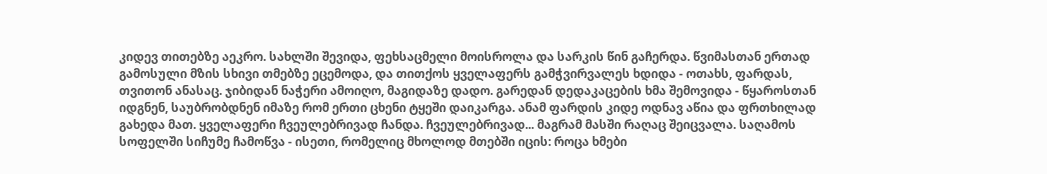კიდევ თითებზე აეკრო. სახლში შევიდა, ფეხსაცმელი მოისროლა და სარკის წინ გაჩერდა. წვიმასთან ერთად გამოსული მზის სხივი თმებზე ეცემოდა, და თითქოს ყველაფერს გამჭვირვალეს ხდიდა - ოთახს, ფარდას, თვითონ ანასაც. ჯიბიდან ნაჭერი ამოიღო, მაგიდაზე დადო. გარედან დედაკაცების ხმა შემოვიდა - წყაროსთან იდგნენ, საუბრობდნენ იმაზე რომ ერთი ცხენი ტყეში დაიკარგა. ანამ ფარდის კიდე ოდნავ აწია და ფრთხილად გახედა მათ. ყველაფერი ჩვეულებრივად ჩანდა. ჩვეულებრივად... მაგრამ მასში რაღაც შეიცვალა. საღამოს სოფელში სიჩუმე ჩამოწვა - ისეთი, რომელიც მხოლოდ მთებში იცის: როცა ხმები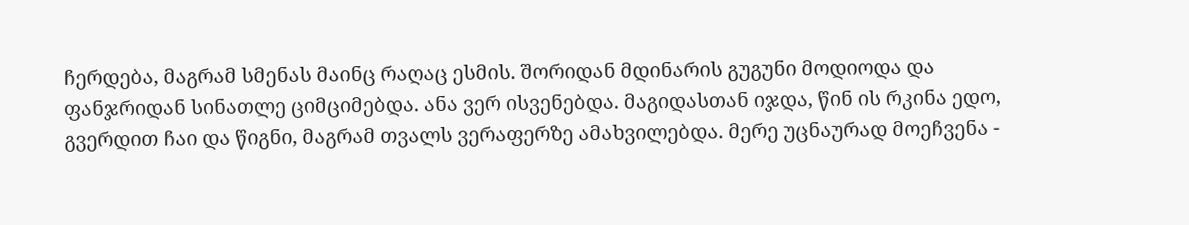ჩერდება, მაგრამ სმენას მაინც რაღაც ესმის. შორიდან მდინარის გუგუნი მოდიოდა და ფანჯრიდან სინათლე ციმციმებდა. ანა ვერ ისვენებდა. მაგიდასთან იჯდა, წინ ის რკინა ედო, გვერდით ჩაი და წიგნი, მაგრამ თვალს ვერაფერზე ამახვილებდა. მერე უცნაურად მოეჩვენა -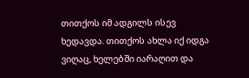თითქოს იმ ადგილს ისევ ხედავდა. თითქოს ახლა იქ იდგა ვიღაც, ხელებში იარაღით და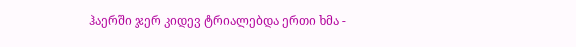ჰაერში ჯერ კიდევ ტრიალებდა ერთი ხმა -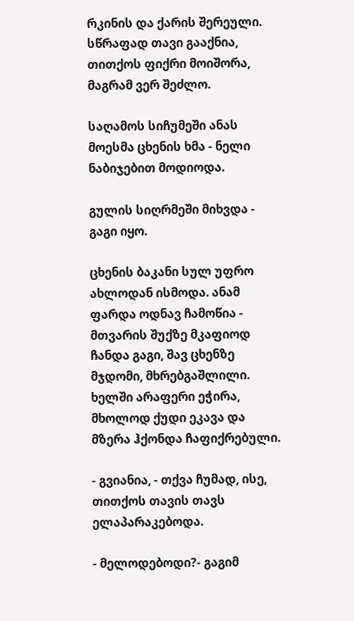რკინის და ქარის შერეული. სწრაფად თავი გააქნია, თითქოს ფიქრი მოიშორა, მაგრამ ვერ შეძლო.

საღამოს სიჩუმეში ანას მოესმა ცხენის ხმა - ნელი ნაბიჯებით მოდიოდა.

გულის სიღრმეში მიხვდა - გაგი იყო.

ცხენის ბაკანი სულ უფრო ახლოდან ისმოდა. ანამ ფარდა ოდნავ ჩამოწია - მთვარის შუქზე მკაფიოდ ჩანდა გაგი, შავ ცხენზე მჯდომი, მხრებგაშლილი. ხელში არაფერი ეჭირა, მხოლოდ ქუდი ეკავა და მზერა ჰქონდა ჩაფიქრებული.

- გვიანია, - თქვა ჩუმად, ისე, თითქოს თავის თავს ელაპარაკებოდა.

- მელოდებოდი?- გაგიმ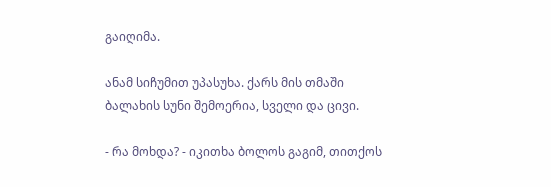გაიღიმა.

ანამ სიჩუმით უპასუხა. ქარს მის თმაში ბალახის სუნი შემოერია, სველი და ცივი.

- რა მოხდა? - იკითხა ბოლოს გაგიმ, თითქოს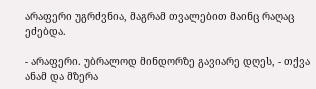არაფერი უგრძვნია, მაგრამ თვალებით მაინც რაღაც ეძებდა.

- არაფერი. უბრალოდ მინდორზე გავიარე დღეს, - თქვა ანამ და მზერა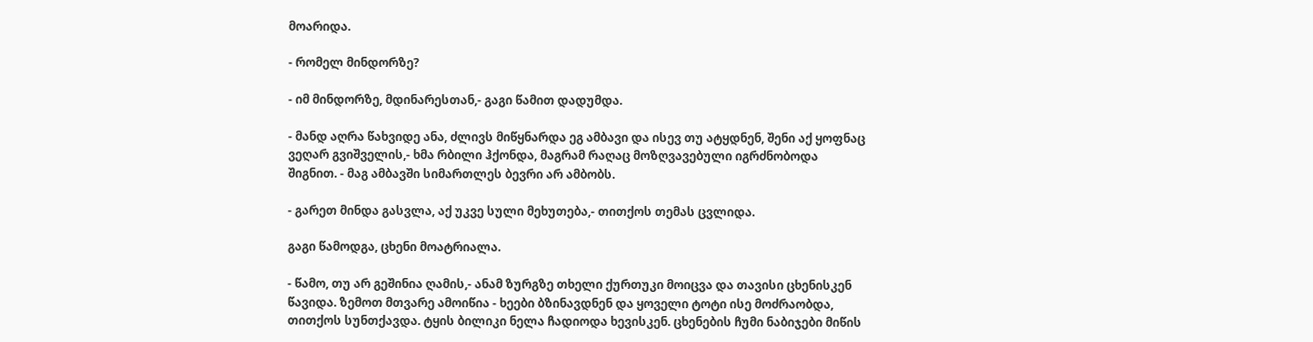მოარიდა.

- რომელ მინდორზე?

- იმ მინდორზე, მდინარესთან,- გაგი წამით დადუმდა.

- მანდ აღრა წახვიდე ანა, ძლივს მიწყნარდა ეგ ამბავი და ისევ თუ ატყდნენ, შენი აქ ყოფნაც ვეღარ გვიშველის,- ხმა რბილი ჰქონდა, მაგრამ რაღაც მოზღვავებული იგრძნობოდა შიგნით. - მაგ ამბავში სიმართლეს ბევრი არ ამბობს.

- გარეთ მინდა გასვლა, აქ უკვე სული მეხუთება,- თითქოს თემას ცვლიდა.

გაგი წამოდგა, ცხენი მოატრიალა.

- წამო, თუ არ გეშინია ღამის,- ანამ ზურგზე თხელი ქურთუკი მოიცვა და თავისი ცხენისკენ წავიდა. ზემოთ მთვარე ამოიწია - ხეები ბზინავდნენ და ყოველი ტოტი ისე მოძრაობდა, თითქოს სუნთქავდა. ტყის ბილიკი ნელა ჩადიოდა ხევისკენ. ცხენების ჩუმი ნაბიჯები მიწის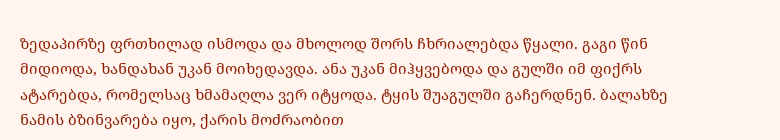ზედაპირზე ფრთხილად ისმოდა და მხოლოდ შორს ჩხრიალებდა წყალი. გაგი წინ მიდიოდა, ხანდახან უკან მოიხედავდა. ანა უკან მიჰყვებოდა და გულში იმ ფიქრს ატარებდა, რომელსაც ხმამაღლა ვერ იტყოდა. ტყის შუაგულში გაჩერდნენ. ბალახზე ნამის ბზინვარება იყო, ქარის მოძრაობით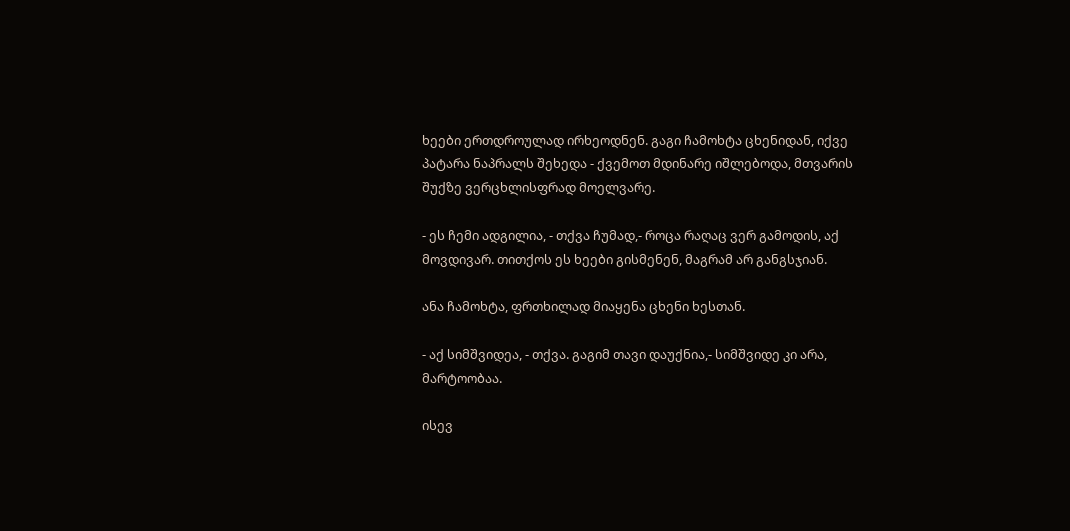ხეები ერთდროულად ირხეოდნენ. გაგი ჩამოხტა ცხენიდან, იქვე პატარა ნაპრალს შეხედა - ქვემოთ მდინარე იშლებოდა, მთვარის შუქზე ვერცხლისფრად მოელვარე.

- ეს ჩემი ადგილია, - თქვა ჩუმად,- როცა რაღაც ვერ გამოდის, აქ მოვდივარ. თითქოს ეს ხეები გისმენენ, მაგრამ არ განგსჯიან.

ანა ჩამოხტა, ფრთხილად მიაყენა ცხენი ხესთან.

- აქ სიმშვიდეა, - თქვა. გაგიმ თავი დაუქნია,- სიმშვიდე კი არა, მარტოობაა.

ისევ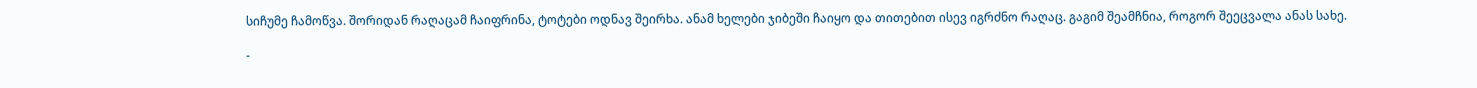სიჩუმე ჩამოწვა. შორიდან რაღაცამ ჩაიფრინა, ტოტები ოდნავ შეირხა. ანამ ხელები ჯიბეში ჩაიყო და თითებით ისევ იგრძნო რაღაც. გაგიმ შეამჩნია, როგორ შეეცვალა ანას სახე.

-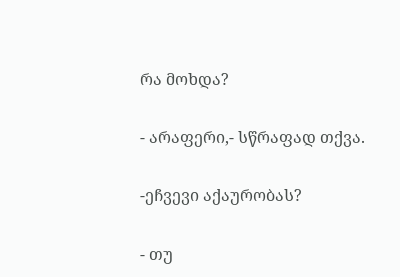რა მოხდა?

- არაფერი,- სწრაფად თქვა.

-ეჩვევი აქაურობას?

- თუ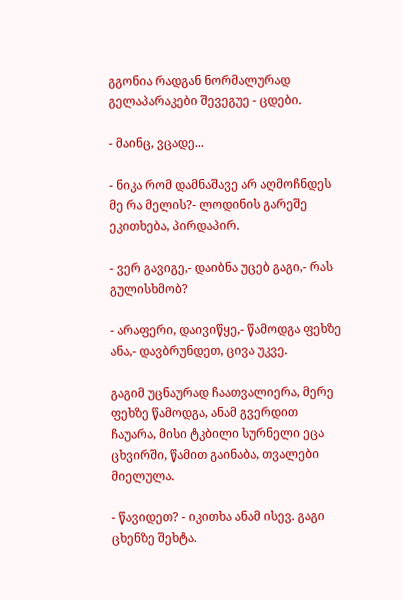გგონია რადგან ნორმალურად გელაპარაკები შევეგუე - ცდები.

- მაინც, ვცადე...

- ნიკა რომ დამნაშავე არ აღმოჩნდეს მე რა მელის?- ლოდინის გარეშე ეკითხება, პირდაპირ.

- ვერ გავიგე,- დაიბნა უცებ გაგი,- რას გულისხმობ?

- არაფერი, დაივიწყე,- წამოდგა ფეხზე ანა,- დავბრუნდეთ, ცივა უკვე.

გაგიმ უცნაურად ჩაათვალიერა, მერე ფეხზე წამოდგა, ანამ გვერდით ჩაუარა, მისი ტკბილი სურნელი ეცა ცხვირში, წამით გაინაბა, თვალები მიელულა.

- წავიდეთ? - იკითხა ანამ ისევ. გაგი ცხენზე შეხტა.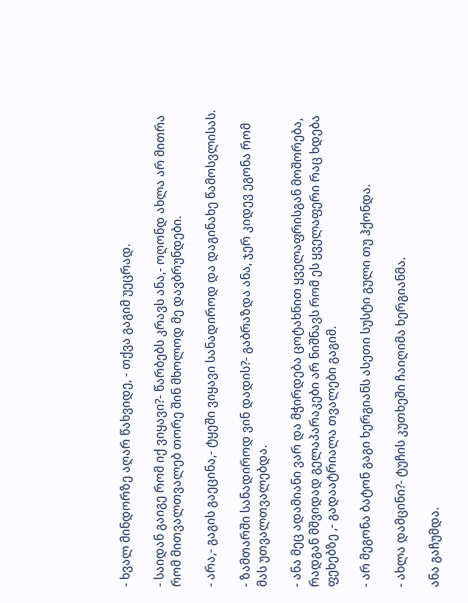- ხვალ მინდორზე აღარ წახვიდე, - თქვა გაგიმ უეცრად.

- საიდან გაიგე რომ იქ ვიყავი?- წარბებს კრავს ანა,- ოღონდ ახლა არ მითრა რომ მითვალთვალებ თორე შინ მხოლოდ მე დავბრუნდები.

- არა,- გაგის გაეცინა,- ტყეში ვიყავი სანადიროდ და დაგინახე წამოსვლისას.

- ზამთარში სანადიროდ ვინ დადის?- გაბრაზდა ანა, ჯერ კიდევ ეგონა რომ მას უთვალთვალებდა.

- ანა მეც ადამიანი ვარ და მჭირდება ცოტახნით ყველაფრისგან მოშორება, რადგან მშვიდად გელაპარაკები არ ნიშნავს რომ ეს ყველაფერი რაც ხდება ფეხებზე ,- გადაატრიალა თვალები გაგიმ.

- არ მეგონა ბატონ გაგი ხერგიანს ასეთი სუსტი გული თუ ჰქონდა.

- ახლა დამცინი?- ტუჩის კუთხეში ჩაიღიმა ხერგიანმა.

ანა გაჩუმდა.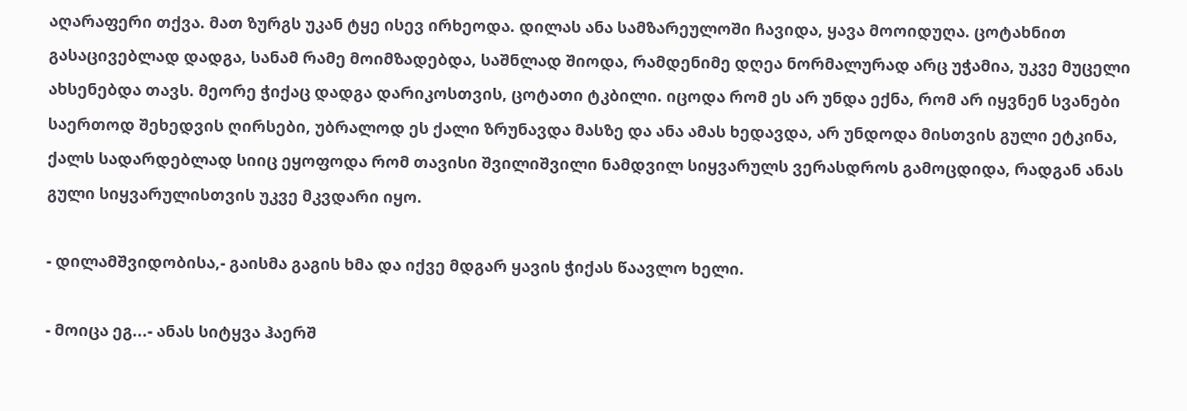აღარაფერი თქვა. მათ ზურგს უკან ტყე ისევ ირხეოდა. დილას ანა სამზარეულოში ჩავიდა, ყავა მოოიდუღა. ცოტახნით გასაცივებლად დადგა, სანამ რამე მოიმზადებდა, საშნლად შიოდა, რამდენიმე დღეა ნორმალურად არც უჭამია, უკვე მუცელი ახსენებდა თავს. მეორე ჭიქაც დადგა დარიკოსთვის, ცოტათი ტკბილი. იცოდა რომ ეს არ უნდა ექნა, რომ არ იყვნენ სვანები საერთოდ შეხედვის ღირსები, უბრალოდ ეს ქალი ზრუნავდა მასზე და ანა ამას ხედავდა, არ უნდოდა მისთვის გული ეტკინა, ქალს სადარდებლად სიიც ეყოფოდა რომ თავისი შვილიშვილი ნამდვილ სიყვარულს ვერასდროს გამოცდიდა, რადგან ანას გული სიყვარულისთვის უკვე მკვდარი იყო.

- დილამშვიდობისა,- გაისმა გაგის ხმა და იქვე მდგარ ყავის ჭიქას წაავლო ხელი.

- მოიცა ეგ...- ანას სიტყვა ჰაერშ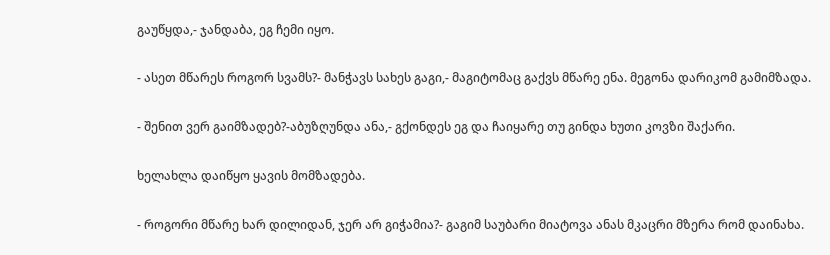გაუწყდა,- ჯანდაბა, ეგ ჩემი იყო.

- ასეთ მწარეს როგორ სვამს?- მანჭავს სახეს გაგი,- მაგიტომაც გაქვს მწარე ენა. მეგონა დარიკომ გამიმზადა.

- შენით ვერ გაიმზადებ?-აბუზღუნდა ანა,- გქონდეს ეგ და ჩაიყარე თუ გინდა ხუთი კოვზი შაქარი.

ხელახლა დაიწყო ყავის მომზადება.

- როგორი მწარე ხარ დილიდან, ჯერ არ გიჭამია?- გაგიმ საუბარი მიატოვა ანას მკაცრი მზერა რომ დაინახა.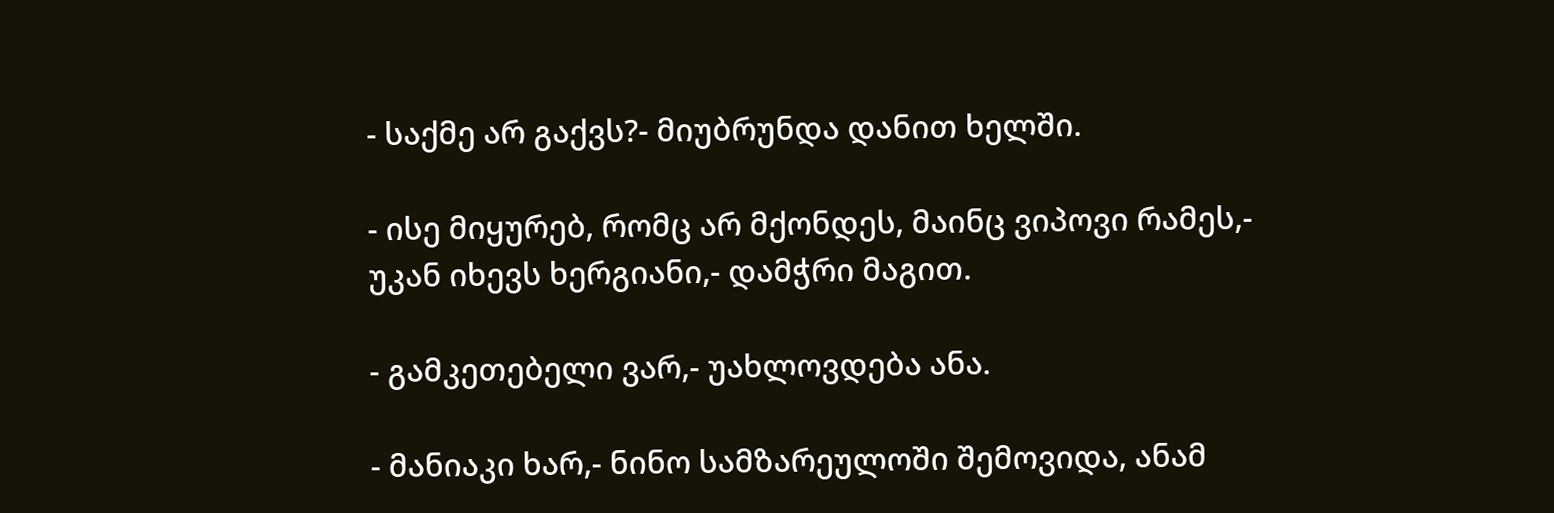- საქმე არ გაქვს?- მიუბრუნდა დანით ხელში.

- ისე მიყურებ, რომც არ მქონდეს, მაინც ვიპოვი რამეს,- უკან იხევს ხერგიანი,- დამჭრი მაგით.

- გამკეთებელი ვარ,- უახლოვდება ანა.

- მანიაკი ხარ,- ნინო სამზარეულოში შემოვიდა, ანამ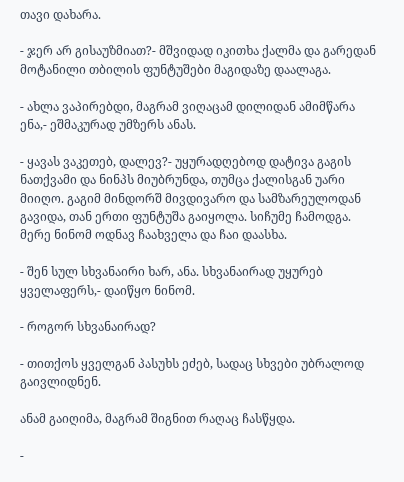თავი დახარა.

- ჯერ არ გისაუზმიათ?- მშვიდად იკითხა ქალმა და გარედან მოტანილი თბილის ფუნტუშები მაგიდაზე დაალაგა.

- ახლა ვაპირებდი, მაგრამ ვიღაცამ დილიდან ამიმწარა ენა,- ეშმაკურად უმზერს ანას.

- ყავას ვაკეთებ, დალევ?- უყურადღებოდ დატივა გაგის ნათქვამი და ნინპს მიუბრუნდა, თუმცა ქალისგან უარი მიიღო. გაგიმ მინდორშ მივდივარო და სამზარეულოდან გავიდა, თან ერთი ფუნტუშა გაიყოლა. სიჩუმე ჩამოდგა. მერე ნინომ ოდნავ ჩაახველა და ჩაი დაასხა.

- შენ სულ სხვანაირი ხარ, ანა. სხვანაირად უყურებ ყველაფერს,- დაიწყო ნინომ.

- როგორ სხვანაირად?

- თითქოს ყველგან პასუხს ეძებ, სადაც სხვები უბრალოდ გაივლიდნენ.

ანამ გაიღიმა, მაგრამ შიგნით რაღაც ჩასწყდა.

-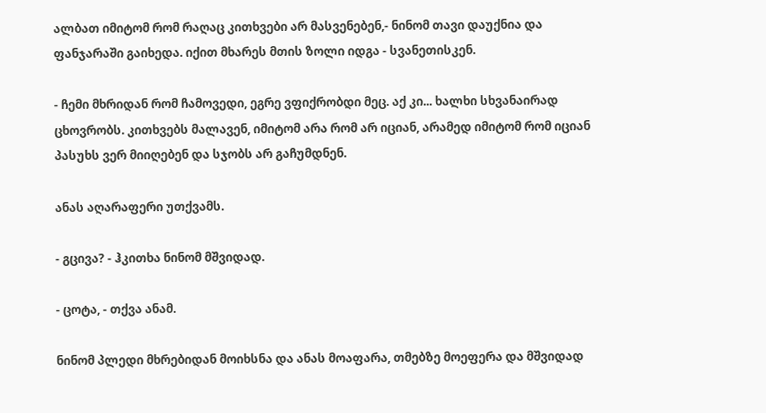ალბათ იმიტომ რომ რაღაც კითხვები არ მასვენებენ,- ნინომ თავი დაუქნია და ფანჯარაში გაიხედა. იქით მხარეს მთის ზოლი იდგა - სვანეთისკენ.

- ჩემი მხრიდან რომ ჩამოვედი, ეგრე ვფიქრობდი მეც. აქ კი... ხალხი სხვანაირად ცხოვრობს. კითხვებს მალავენ, იმიტომ არა რომ არ იციან, არამედ იმიტომ რომ იციან პასუხს ვერ მიიღებენ და სჯობს არ გაჩუმდნენ.

ანას აღარაფერი უთქვამს.

- გცივა? - ჰკითხა ნინომ მშვიდად.

- ცოტა, - თქვა ანამ.

ნინომ პლედი მხრებიდან მოიხსნა და ანას მოაფარა, თმებზე მოეფერა და მშვიდად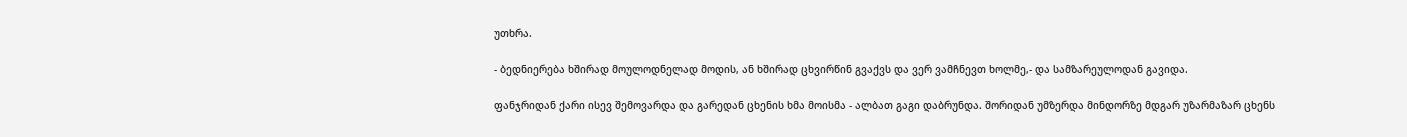უთხრა.

- ბედნიერება ხშირად მოულოდნელად მოდის, ან ხშირად ცხვირწინ გვაქვს და ვერ ვამჩნევთ ხოლმე,- და სამზარეულოდან გავიდა.

ფანჯრიდან ქარი ისევ შემოვარდა და გარედან ცხენის ხმა მოისმა - ალბათ გაგი დაბრუნდა. შორიდან უმზერდა მინდორზე მდგარ უზარმაზარ ცხენს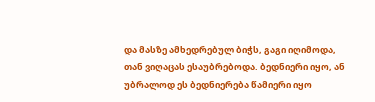და მასზე ამხედრებულ ბიჭს, გაგი იღიმოდა, თან ვიღაცას ესაუბრებოდა. ბედნიერი იყო, ან უბრალოდ ეს ბედნიერება წამიერი იყო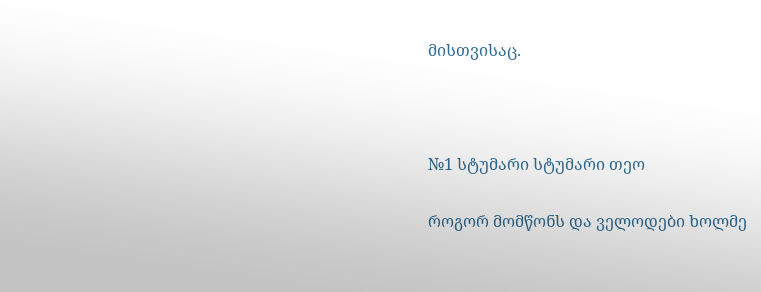მისთვისაც.



№1 სტუმარი სტუმარი თეო

როგორ მომწონს და ველოდები ხოლმე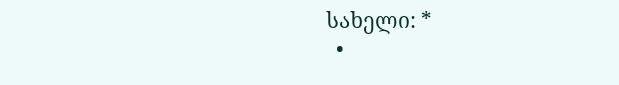სახელი: *
  •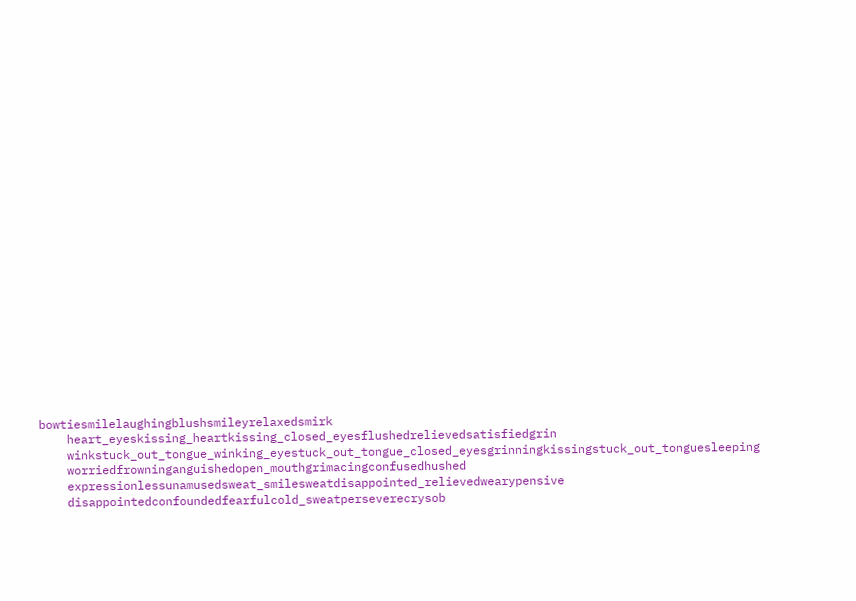bowtiesmilelaughingblushsmileyrelaxedsmirk
    heart_eyeskissing_heartkissing_closed_eyesflushedrelievedsatisfiedgrin
    winkstuck_out_tongue_winking_eyestuck_out_tongue_closed_eyesgrinningkissingstuck_out_tonguesleeping
    worriedfrowninganguishedopen_mouthgrimacingconfusedhushed
    expressionlessunamusedsweat_smilesweatdisappointed_relievedwearypensive
    disappointedconfoundedfearfulcold_sweatperseverecrysob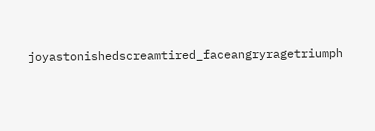joyastonishedscreamtired_faceangryragetriumph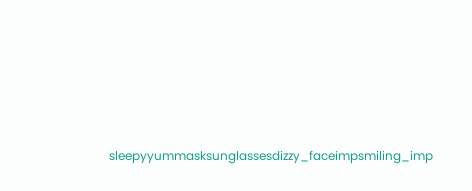sleepyyummasksunglassesdizzy_faceimpsmiling_imp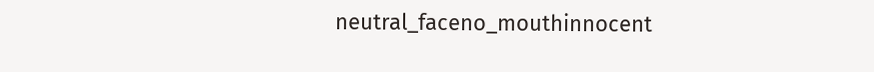neutral_faceno_mouthinnocent